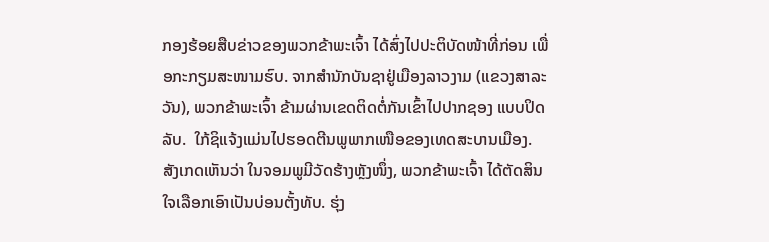ກອງຮ້ອຍສືບຂ່າວຂອງພວກຂ້າພະເຈົ້າ ໄດ້ສົ່ງໄປປະຕິບັດໜ້າທີ່ກ່ອນ ເພື່ອກະກຽມສະໜາມຮົບ. ຈາກສໍານັກບັນຊາຢູ່ເມືອງລາວງາມ (ແຂວງສາລະວັນ), ພວກຂ້າພະເຈົ້າ ຂ້າມຜ່ານເຂດຕິດຕໍ່ກັນເຂົ້າໄປປາກຊອງ ແບບປິດລັບ.  ໃກ້ຊິແຈ້ງແມ່ນໄປຮອດຕີນພູພາກເໜືອຂອງເທດສະບານເມືອງ. ສັງເກດເຫັນວ່າ ໃນຈອມພູມີວັດຮ້າງຫຼັງໜຶ່ງ, ພວກຂ້າພະເຈົ້າ ໄດ້ຕັດສິນໃຈເລືອກເອົາເປັນບ່ອນຕັ້ງທັບ. ຮຸ່ງ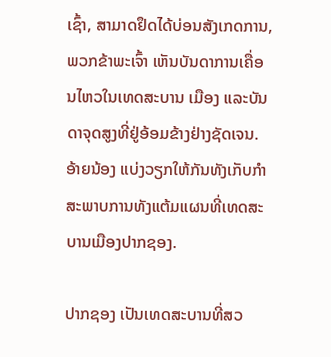ເຊົ້າ, ສາມາດຢຶດໄດ້ບ່ອນສັງເກດການ, ພວກຂ້າພະເຈົ້າ ເຫັນບັນດາການເຄື່ອນໄຫວໃນເທດສະບານ ເມືອງ ແລະບັນດາຈຸດສູງທີ່ຢູ່ອ້ອມຂ້າງຢ່າງຊັດເຈນ. ອ້າຍນ້ອງ ແບ່ງວຽກໃຫ້ກັນທັງເກັບກໍາສະພາບການທັງແຕ້ມແຜນທີ່ເທດສະບານເມືອງປາກຊອງ.

ປາກຊອງ ເປັນເທດສະບານທີ່ສວ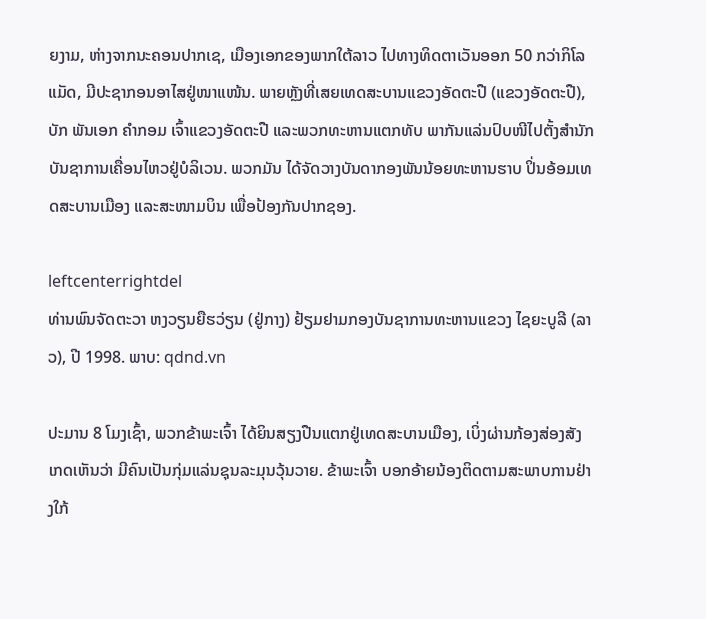ຍງາມ, ຫ່າງຈາກນະຄອນປາກເຊ, ເມືອງເອກຂອງພາກໃຕ້ລາວ ໄປທາງທິດຕາເວັນອອກ 50 ກວ່າກິໂລແມັດ, ມີປະຊາກອນອາໄສຢູ່ໜາແໜ້ນ. ພາຍຫຼັງທີ່ເສຍເທດສະບານແຂວງອັດຕະປື (ແຂວງອັດຕະປື), ບັກ ພັນເອກ ຄໍາກອມ ເຈົ້າແຂວງອັດຕະປື ແລະພວກທະຫານແຕກທັບ ພາກັນແລ່ນປົບໜີໄປຕັ້ງສໍານັກບັນຊາການເຄື່ອນໄຫວຢູ່ບໍລິເວນ. ພວກມັນ ໄດ້ຈັດວາງບັນດາກອງພັນນ້ອຍທະຫານຮາບ ປິ່ນອ້ອມເທດສະບານເມືອງ ແລະສະໜາມບິນ ເພື່ອປ້ອງກັນປາກຊອງ.

leftcenterrightdel
ທ່ານພົນຈັດຕະວາ ຫງວຽນຍືຮວ່ຽນ (ຢູ່ກາງ) ຢ້ຽມຢາມກອງບັນຊາການທະຫານແຂວງ ໄຊຍະບູລີ (ລາວ), ປີ 1998. ພາບ: qdnd.vn

ປະມານ 8 ໂມງເຊົ້າ, ພວກຂ້າພະເຈົ້າ ໄດ້ຍິນສຽງປືນແຕກຢູ່ເທດສະບານເມືອງ, ເບິ່ງຜ່ານກ້ອງສ່ອງສັງເກດເຫັນວ່າ ມີຄົນເປັນກຸ່ມແລ່ນຊຸນລະມຸນວຸ້ນວາຍ. ຂ້າພະເຈົ້າ ບອກອ້າຍນ້ອງຕິດຕາມສະພາບການຢ່າງໃກ້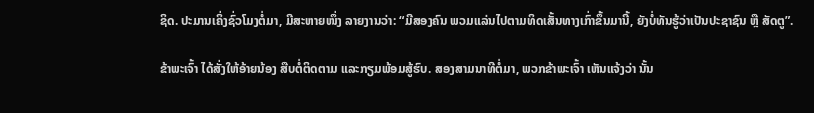ຊິດ. ປະມານເຄິ່ງຊົ່ວໂມງຕໍ່ມາ, ມີສະຫາຍໜຶ່ງ ລາຍງານວ່າ: “ມີສອງຄົນ ພວມແລ່ນໄປຕາມທິດເສັ້ນທາງເກົ່າຂຶ້ນມານີ້, ຍັງບໍ່ທັນຮູ້ວ່າເປັນປະຊາຊົນ ຫຼື ສັດຕູ”.

ຂ້າພະເຈົ້າ ໄດ້ສັ່ງໃຫ້ອ້າຍນ້ອງ ສືບຕໍ່ຕິດຕາມ ແລະກຽມພ້ອມສູ້ຮົບ. ສອງສາມນາທີຕໍ່ມາ, ພວກຂ້າພະເຈົ້າ ເຫັນແຈ້ງວ່າ ນັ້ນ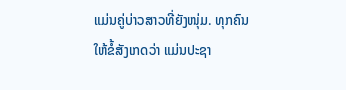ແມ່ນຄູ່ບ່າວສາວທີ່ຍັງໜຸ່ມ. ທຸກຄົນ ໃຫ້ຂໍ້ສັງເກດວ່າ ແມ່ນປະຊາ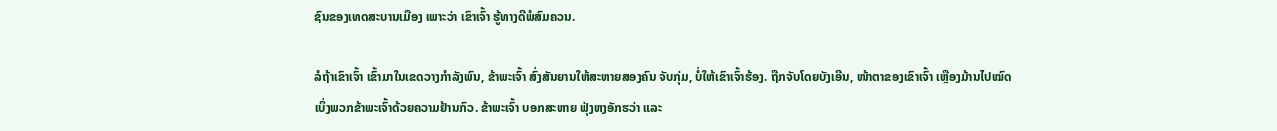ຊົນຂອງເທດສະບານເມືອງ ເພາະວ່າ ເຂົາເຈົ້າ ຮູ້ທາງດີພໍສົມຄວນ.

ລໍຖ້າເຂົາເຈົ້າ ເຂົ້າມາໃນເຂດວາງກໍາລັງພົນ, ຂ້າພະເຈົ້າ ສົ່ງສັນຍານໃຫ້ສະຫາຍສອງຄົນ ຈັບກຸ່ມ, ບໍ່ໃຫ້ເຂົາເຈົ້າຮ້ອງ. ຖືກຈັບໂດຍບັງເອີນ, ໜ້າຕາຂອງເຂົາເຈົ້າ ເຫຼືອງມ້ານໄປໝົດເບິ່ງພວກຂ້າພະເຈົ້າດ້ວຍຄວາມຢ້ານກົວ. ຂ້າພະເຈົ້າ ບອກສະຫາຍ ຟຸ່ງຫງອັກຮວ່າ ແລະ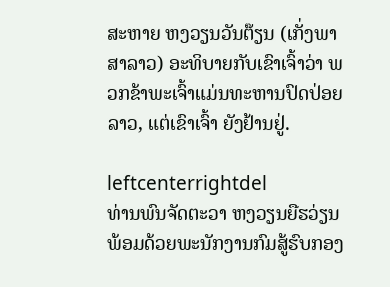ສະຫາຍ ຫງວຽນວັນຕ໊ຽນ (ເກັ່ງພາສາລາວ) ອະທິບາຍກັບເຂົາເຈົ້າວ່າ ພວກຂ້າພະເຈົ້າແມ່ນທະຫານປົດປ່ອຍລາວ, ແຕ່ເຂົາເຈົ້າ ຍັງຢ້ານຢູ່.

leftcenterrightdel
ທ່ານພົນຈັດຕະວາ ຫງວຽນຍືຮວ່ຽນ ພ້ອມດ້ວຍພະນັກງານກົມສູ້ຮົບກອງ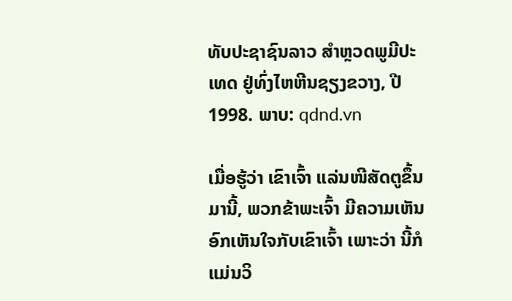ທັບປະຊາຊົນລາວ ສໍາຫຼວດພູມີປະເທດ ຢູ່ທົ່ງໄຫຫີນຊຽງຂວາງ, ປີ 1998. ພາບ: qdnd.vn

ເມື່ອຮູ້ວ່າ ເຂົາເຈົ້າ ແລ່ນໜີສັດຕູຂຶ້ນມານີ້, ພວກຂ້າພະເຈົ້າ ມີຄວາມເຫັນອົກເຫັນໃຈກັບເຂົາເຈົ້າ ເພາະວ່າ ນີ້ກໍແມ່ນວິ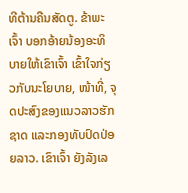ທີຕ້ານຄືນສັດຕູ. ຂ້າພະເຈົ້າ ບອກອ້າຍນ້ອງອະທິບາຍໃຫ້ເຂົາເຈົ້າ ເຂົ້າໃຈກ່ຽວກັບນະໂຍບາຍ, ໜ້າທີ່, ຈຸດປະສົງຂອງແນວລາວຮັກຊາດ ແລະກອງທັບປົດປ່ອຍລາວ. ເຂົາເຈົ້າ ຍັງລັງເລ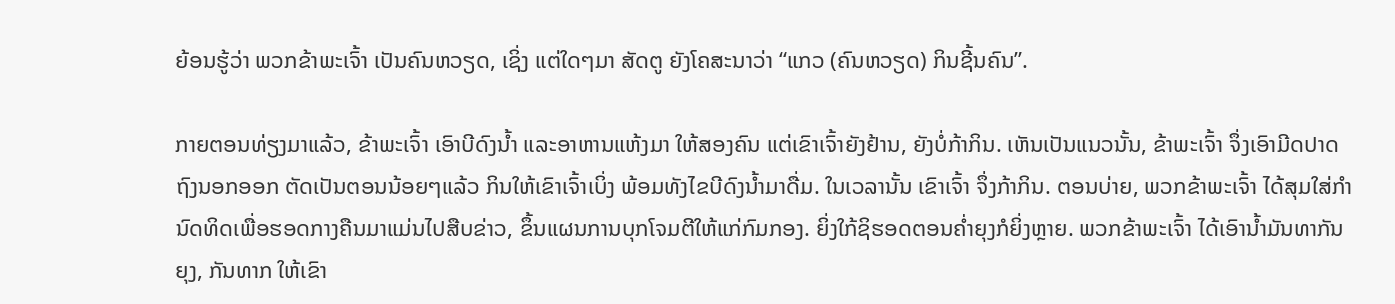ຍ້ອນຮູ້ວ່າ ພວກຂ້າພະເຈົ້າ ເປັນຄົນຫວຽດ, ເຊິ່ງ ແຕ່ໃດໆມາ ສັດຕູ ຍັງໂຄສະນາວ່າ “ແກວ (ຄົນຫວຽດ) ກິນຊີ້ນຄົນ”.

ກາຍຕອນທ່ຽງມາແລ້ວ, ຂ້າພະເຈົ້າ ເອົາບີດົງນໍ້າ ແລະອາຫານແຫ້ງມາ ໃຫ້ສອງຄົນ ແຕ່ເຂົາເຈົ້າຍັງຢ້ານ, ຍັງບໍ່ກ້າກິນ. ເຫັນເປັນແນວນັ້ນ, ຂ້າພະເຈົ້າ ຈຶ່ງເອົາມີດປາດຖົງນອກອອກ ຕັດເປັນຕອນນ້ອຍໆແລ້ວ ກິນໃຫ້ເຂົາເຈົ້າເບິ່ງ ພ້ອມທັງໄຂບີດົງນໍ້າມາດື່ມ. ໃນເວລານັ້ນ ເຂົາເຈົ້າ ຈຶ່ງກ້າກິນ. ຕອນບ່າຍ, ພວກຂ້າພະເຈົ້າ ໄດ້ສຸມໃສ່ກໍານົດທິດເພື່ອຮອດກາງຄືນມາແມ່ນໄປສືບຂ່າວ, ຂຶ້ນແຜນການບຸກໂຈມຕີໃຫ້ແກ່ກົມກອງ. ຍິ່ງໃກ້ຊິຮອດຕອນຄໍ່າຍຸງກໍຍິ່ງຫຼາຍ. ພວກຂ້າພະເຈົ້າ ໄດ້ເອົານໍ້າມັນທາກັນຍຸງ, ກັນທາກ ໃຫ້ເຂົາ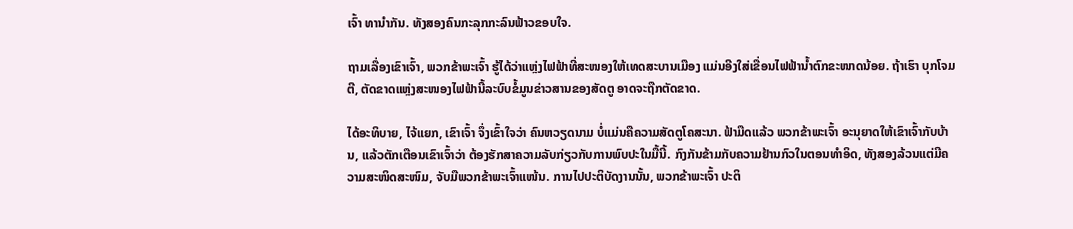ເຈົ້າ ທານໍາກັນ. ທັງສອງຄົນກະລຸກກະລົນຟ້າວຂອບໃຈ.

ຖາມເລື່ອງເຂົາເຈົ້າ, ພວກຂ້າພະເຈົ້າ ຮູ້ໄດ້ວ່າແຫຼ່ງໄຟຟ້າທີ່ສະໜອງໃຫ້ເທດສະບານເມືອງ ແມ່ນອີງໃສ່ເຂື່ອນໄຟຟ້ານໍ້າຕົກຂະໜາດນ້ອຍ. ຖ້າເຮົາ ບຸກໂຈມຕີ, ຕັດຂາດແຫຼ່ງສະໜອງໄຟຟ້ານີ້ລະບົບຂໍ້ມູນຂ່າວສານຂອງສັດຕູ ອາດຈະຖືກຕັດຂາດ.

ໄດ້ອະທິບາຍ, ໄຈ້ແຍກ, ເຂົາເຈົ້າ ຈຶ່ງເຂົ້າໃຈວ່າ ຄົນຫວຽດນາມ ບໍ່ແມ່ນຄືຄວາມສັດຕູໂຄສະນາ. ຟ້າມືດແລ້ວ ພວກຂ້າພະເຈົ້າ ອະນຸຍາດໃຫ້ເຂົາເຈົ້າກັບບ້ານ, ແລ້ວຕັກເຕືອນເຂົາເຈົ້າວ່າ ຕ້ອງຮັກສາຄວາມລັບກ່ຽວກັບການພົບປະໃນມື້ນີ້. ກົງກັນຂ້າມກັບຄວາມຢ້ານກົວໃນຕອນທຳອິດ, ທັງສອງລ້ວນແຕ່ມີຄວາມສະໜິດສະໜົມ, ຈັບມືພວກຂ້າພະເຈົ້າແໜ້ນ. ການໄປປະຕິບັດງານນັ້ນ, ພວກຂ້າພະເຈົ້າ ປະຕິ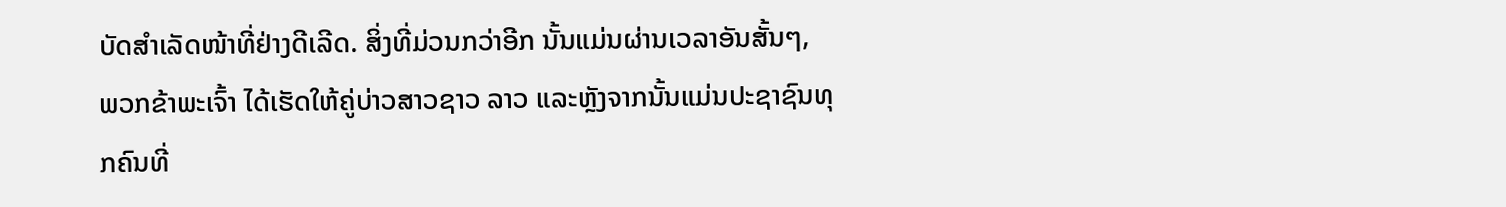ບັດສໍາເລັດໜ້າທີ່ຢ່າງດີເລີດ. ສິ່ງທີ່ມ່ວນກວ່າອີກ ນັ້ນແມ່ນຜ່ານເວລາອັນສັ້ນໆ, ພວກຂ້າພະເຈົ້າ ໄດ້ເຮັດໃຫ້ຄູ່ບ່າວສາວຊາວ ລາວ ແລະຫຼັງຈາກນັ້ນແມ່ນປະຊາຊົນທຸກຄົນທີ່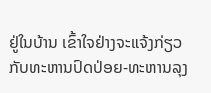ຢູ່ໃນບ້ານ ເຂົ້າໃຈຢ່າງຈະແຈ້ງກ່ຽວກັບທະຫານປົດປ່ອຍ-ທະຫານລຸງ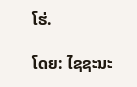ໂຮ່.

ໂດຍ: ໄຊຊະນະ